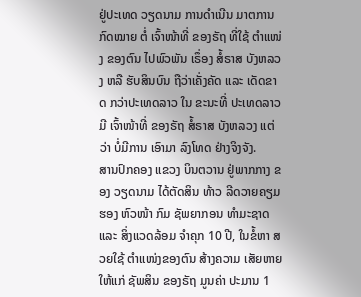ຢູ່ປະເທດ ວຽດນາມ ການດຳເນີນ ມາຕການ ກົດໝາຍ ຕໍ່ ເຈົ້າໜ້າທີ່ ຂອງຣັຖ ທີ່ໃຊ້ ຕຳແໜ່ງ ຂອງຕົນ ໄປພົວພັນ ເຣຶ່ອງ ສໍ້ຣາສ ບັງຫລວງ ຫລື ຮັບສິນບົນ ຖືວ່າເຄັ່ງຄັດ ແລະ ເດັດຂາດ ກວ່າປະເທດລາວ ໃນ ຂະນະທີ່ ປະເທດລາວ ມີ ເຈົ້າໜ້າທີ່ ຂອງຣັຖ ສໍ້ຣາສ ບັງຫລວງ ແຕ່ວ່າ ບໍ່ມີການ ເອົາມາ ລົງໂທດ ຢ່າງຈິງຈັງ.
ສານປົກຄອງ ແຂວງ ບິນຕວານ ຢູ່ພາກກາງ ຂອງ ວຽດນາມ ໄດ້ຕັດສິນ ທ້າວ ລີດວາຍຄຽມ ຮອງ ຫົວໜ້າ ກົມ ຊັພຍາກອນ ທໍາມະຊາດ ແລະ ສິ່ງແວດລ້ອມ ຈຳຄຸກ 10 ປີ, ໃນຂໍ້ຫາ ສວຍໃຊ້ ຕໍາແໜ່ງຂອງຕົນ ສ້າງຄວາມ ເສັຍຫາຍ ໃຫ້ແກ່ ຊັພສິນ ຂອງຣັຖ ມູນຄ່າ ປະມານ 1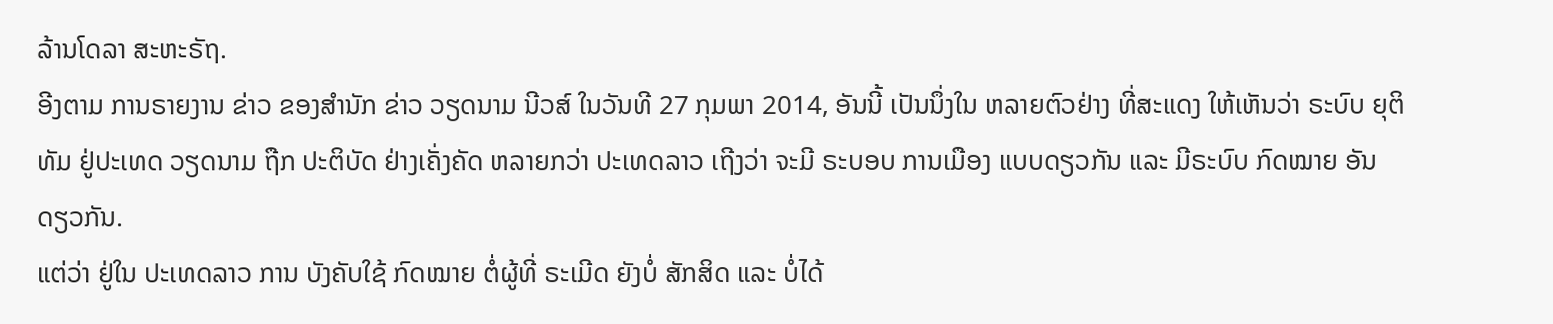ລ້ານໂດລາ ສະຫະຣັຖ.
ອີງຕາມ ການຣາຍງານ ຂ່າວ ຂອງສຳນັກ ຂ່າວ ວຽດນາມ ນີວສ໌ ໃນວັນທີ 27 ກຸມພາ 2014, ອັນນີ້ ເປັນນຶ່ງໃນ ຫລາຍຕົວຢ່າງ ທີ່ສະແດງ ໃຫ້ເຫັນວ່າ ຣະບົບ ຍຸຕິທັມ ຢູ່ປະເທດ ວຽດນາມ ຖືກ ປະຕິບັດ ຢ່າງເຄັ່ງຄັດ ຫລາຍກວ່າ ປະເທດລາວ ເຖີງວ່າ ຈະມີ ຣະບອບ ການເມືອງ ແບບດຽວກັນ ແລະ ມີຣະບົບ ກົດໝາຍ ອັນດຽວກັນ.
ແຕ່ວ່າ ຢູ່ໃນ ປະເທດລາວ ການ ບັງຄັບໃຊ້ ກົດໝາຍ ຕໍ່ຜູ້ທີ່ ຣະເມີດ ຍັງບໍ່ ສັກສິດ ແລະ ບໍ່ໄດ້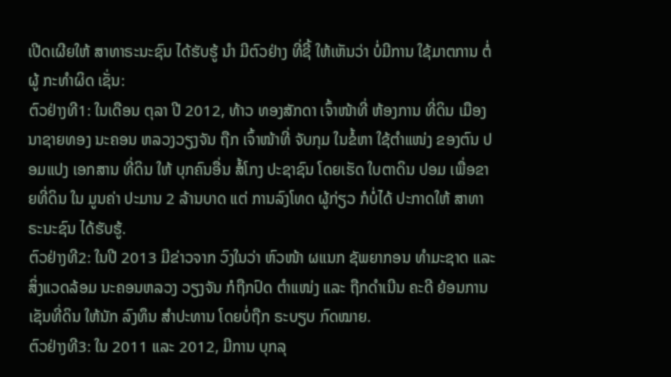ເປີດເຜີຍໃຫ້ ສາທາຣະນະຊົນ ໄດ້ຮັບຮູ້ ນໍາ ມີຕົວຢ່າງ ທີ່ຊີ້ ໃຫ້ເຫັນວ່າ ບໍ່ມີການ ໃຊ້ມາຕການ ຕໍ່ຜູ້ ກະທຳຜິດ ເຊັ່ນ:
ຕົວຢ່າງທີ1: ໃນເດືອນ ຕຸລາ ປີ 2012, ທ້າວ ທອງສັກດາ ເຈົ້າໜ້າທີ່ ຫ້ອງການ ທີ່ດິນ ເມືອງ ນາຊາຍທອງ ນະຄອນ ຫລວງວຽງຈັນ ຖືກ ເຈົ້າໜ້າທີ່ ຈັບກຸມ ໃນຂໍ້ຫາ ໃຊ້ຕໍາແໜ່ງ ຂອງຕົນ ປອມແປງ ເອກສານ ທີ່ດິນ ໃຫ້ ບຸກຄົນອື່ນ ສໍ້ໂກງ ປະຊາຊົນ ໂດຍເຮັດ ໃບຕາດິນ ປອມ ເພື່ອຂາຍທີ່ດິນ ໃນ ມູນຄ່າ ປະມານ 2 ລ້ານບາດ ແຕ່ ການລົງໂທດ ຜູ້ກ່ຽວ ກໍບໍ່ໄດ້ ປະກາດໃຫ້ ສາທາຣະນະຊົນ ໄດ້ຮັບຮູ້.
ຕົວຢ່າງທີ2: ໃນປີ 2013 ມີຂ່າວຈາກ ວົງໃນວ່າ ຫົວໜ້າ ຜແນກ ຊັພຍາກອນ ທຳມະຊາດ ແລະ ສິ່ງແວດລ້ອມ ນະຄອນຫລວງ ວຽງຈັນ ກໍຖືກປົດ ຕຳແໜ່ງ ແລະ ຖືກດຳເນີນ ຄະດີ ຍ້ອນການ ເຊັນທີ່ດິນ ໃຫ້ນັກ ລົງທຶນ ສຳປະທານ ໂດຍບໍ່ຖືກ ຣະບຽບ ກົດໝາຍ.
ຕົວຢ່າງທີ3: ໃນ 2011 ແລະ 2012, ມີການ ບຸກລຸ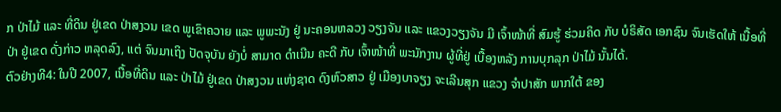ກ ປ່າໄມ້ ແລະ ທີ່ດິນ ຢູ່ເຂດ ປ່າສງວນ ເຂດ ພູເຂົາຄວາຍ ແລະ ພູພະນັງ ຢູ່ ນະຄອນຫລວງ ວຽງຈັນ ແລະ ແຂວງວຽງຈັນ ມີ ເຈົ້າໜ້າທີ່ ສົມຮູ້ ຮ່ວມຄິດ ກັບ ບໍຣິສັດ ເອກຊົນ ຈົນເຮັດໃຫ້ ເນື້ອທີ່ປ່າ ຢູ່ເຂດ ດັ່ງກ່າວ ຫລຸດລົງ, ແຕ່ ຈົນມາເຖິງ ປັດຈຸບັນ ຍັງບໍ່ ສາມາດ ດຳເນີນ ຄະດີ ກັບ ເຈົ້າໜ້າທີ່ ພະນັກງານ ຜູ້ທີ່ຢູ່ ເບື້ອງຫລັງ ການບຸກລຸກ ປ່າໄມ້ ນັ້ນໄດ້.
ຕົວຢ່າງທີ4: ໃນປີ 2007, ເນື້ອທີ່ດິນ ແລະ ປ່າໄມ້ ຢູ່ເຂດ ປ່າສງວນ ແຫ່ງຊາດ ດົງຫົວສາວ ຢູ່ ເມືອງບາຈຽງ ຈະເລີນສຸກ ແຂວງ ຈຳປາສັກ ພາກໃຕ້ ຂອງ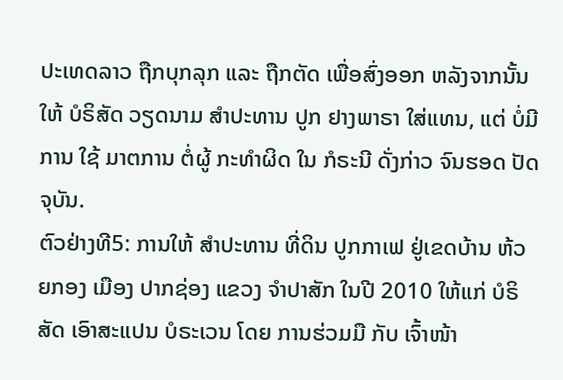ປະເທດລາວ ຖືກບຸກລຸກ ແລະ ຖືກຕັດ ເພື່ອສົ່ງອອກ ຫລັງຈາກນັ້ນ ໃຫ້ ບໍຣິສັດ ວຽດນາມ ສຳປະທານ ປູກ ຢາງພາຣາ ໃສ່ແທນ, ແຕ່ ບໍ່ມີການ ໃຊ້ ມາຕການ ຕໍ່ຜູ້ ກະທໍາຜິດ ໃນ ກໍຣະນີ ດັ່ງກ່າວ ຈົນຮອດ ປັດຈຸບັນ.
ຕົວຢ່າງທີ5: ການໃຫ້ ສໍາປະທານ ທີ່ດິນ ປູກກາເຟ ຢູ່ເຂດບ້ານ ຫ້ວຍກອງ ເມືອງ ປາກຊ່ອງ ແຂວງ ຈໍາປາສັກ ໃນປີ 2010 ໃຫ້ແກ່ ບໍຣິສັດ ເອົາສະແປນ ບໍຣະເວນ ໂດຍ ການຮ່ວມມື ກັບ ເຈົ້າໜ້າ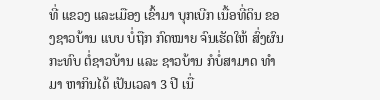ທີ່ ແຂວງ ແລະເມືອງ ເຂົ້າມາ ບຸກເບີກ ເນື້ອທີ່ດິນ ຂອງຊາວບ້ານ ແບບ ບໍ່ຖືກ ກົດໝາຍ ຈົນເຮັດໃຫ້ ສົ່ງຜົນ ກະທົບ ຕໍ່ຊາວບ້ານ ແລະ ຊາວບ້ານ ກໍບໍ່ສາມາດ ທໍາມາ ຫາກິນໄດ້ ເປັນເວລາ 3 ປີ ເນື່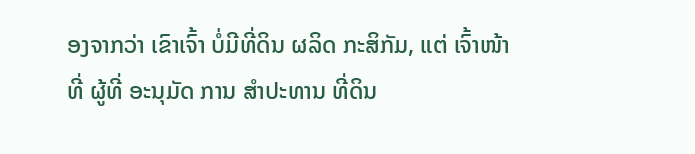ອງຈາກວ່າ ເຂົາເຈົ້າ ບໍ່ມີທີ່ດິນ ຜລິດ ກະສິກັມ, ແຕ່ ເຈົ້າໜ້າທີ່ ຜູ້ທີ່ ອະນຸມັດ ການ ສໍາປະທານ ທີ່ດິນ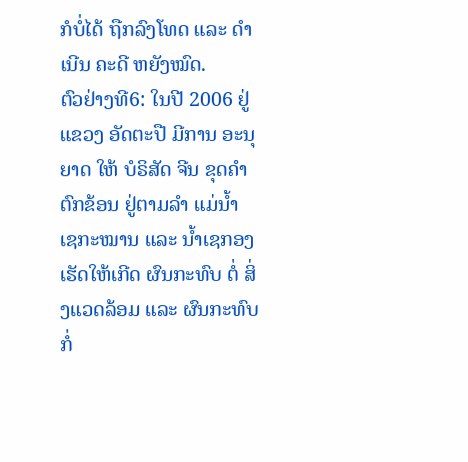ກໍບໍ່ໄດ້ ຖືກລົງໂທດ ແລະ ດໍາເນີນ ຄະດີ ຫຍັງໝົດ.
ຕົວຢ່າງທີ6: ໃນປີ 2006 ຢູ່ແຂວງ ອັດຕະປື ມີການ ອະນຸຍາດ ໃຫ້ ບໍຣິສັດ ຈີນ ຂຸດຄໍາ ຕົກຂ້ອນ ຢູ່ຕາມລໍາ ແມ່ນໍ້າ ເຊກະໝານ ແລະ ນໍ້າເຊກອງ ເຮັດໃຫ້ເກີດ ຜົນກະທົບ ຕໍ່ ສິ່ງແວດລ້ອມ ແລະ ຜົນກະທົບ ກໍ່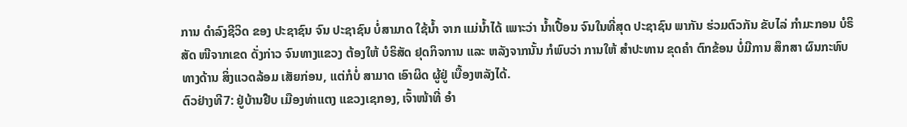ການ ດໍາລົງຊີວິດ ຂອງ ປະຊາຊົນ ຈົນ ປະຊາຊົນ ບໍ່ສາມາດ ໃຊ້ນ້ຳ ຈາກ ແມ່ນ້ຳໄດ້ ເພາະວ່າ ນ້ຳເປື້ອນ ຈົນໃນທີ່ສຸດ ປະຊາຊົນ ພາກັນ ຮ່ວມຕົວກັນ ຂັບໄລ່ ກຳມະກອນ ບໍຣິສັດ ໜີຈາກເຂດ ດັ່ງກ່າວ ຈົນທາງແຂວງ ຕ້ອງໃຫ້ ບໍຣິສັດ ຢຸດກິຈການ ແລະ ຫລັງຈາກນັ້ນ ກໍພົບວ່າ ການໃຫ້ ສຳປະທານ ຂຸດຄຳ ຕົກຂ້ອນ ບໍ່ມີການ ສຶກສາ ຜົນກະທົບ ທາງດ້ານ ສິ່ງແວດລ້ອມ ເສັຍກ່ອນ, ແຕ່ກໍບໍ່ ສາມາດ ເອົາຜິດ ຜູ້ຢູ່ ເບື້ອງຫລັງໄດ້.
ຕົວຢ່າງທີ7: ຢູ່ບ້ານຢືບ ເມືອງທ່າແຕງ ແຂວງເຊກອງ, ເຈົ້າໜ້າທີ່ ອໍາ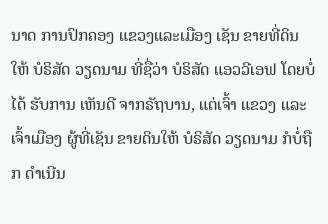ນາດ ການປົກຄອງ ແຂວງແລະເມືອງ ເຊັນ ຂາຍທີ່ດິນ ໃຫ້ ບໍຣິສັດ ວຽດນາມ ທີ່ຊື່ວ່າ ບໍຣິສັດ ແອວວີເອຟ ໂດຍບໍ່ໄດ້ ຮັບການ ເຫັນດີ ຈາກຣັຖບານ, ແຕ່ເຈົ້າ ແຂວງ ແລະເຈົ້າເມືອງ ຜູ້ທີ່ເຊັນ ຂາຍດິນໃຫ້ ບໍຣິສັດ ວຽດນາມ ກໍບໍ່ຖືກ ດຳເນີນ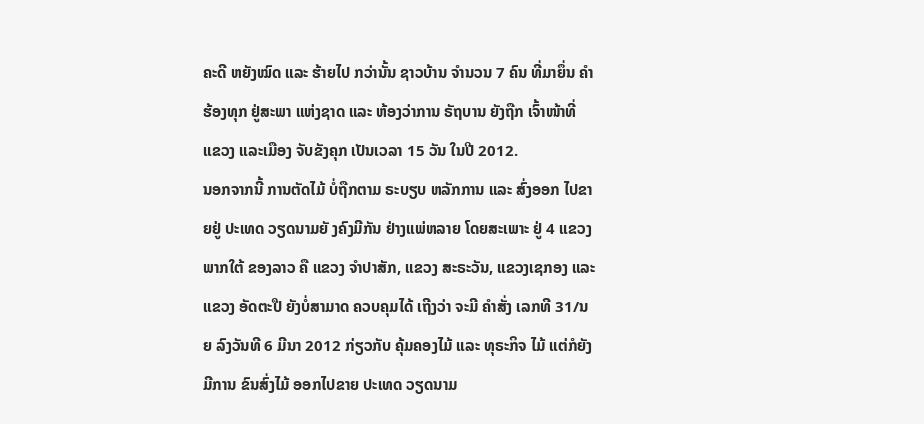ຄະດີ ຫຍັງໝົດ ແລະ ຮ້າຍໄປ ກວ່ານັ້ນ ຊາວບ້ານ ຈຳນວນ 7 ຄົນ ທີ່ມາຍຶ່ນ ຄຳຮ້ອງທຸກ ຢູ່ສະພາ ແຫ່ງຊາດ ແລະ ຫ້ອງວ່າການ ຣັຖບານ ຍັງຖືກ ເຈົ້າໜ້າທີ່ ແຂວງ ແລະເມືອງ ຈັບຂັງຄຸກ ເປັນເວລາ 15 ວັນ ໃນປີ 2012.
ນອກຈາກນີ້ ການຕັດໄມ້ ບໍ່ຖືກຕາມ ຣະບຽບ ຫລັກການ ແລະ ສົ່ງອອກ ໄປຂາຍຢູ່ ປະເທດ ວຽດນາມຍັ ງຄົງມີກັນ ຢ່າງແພ່ຫລາຍ ໂດຍສະເພາະ ຢູ່ 4 ແຂວງພາກໃຕ້ ຂອງລາວ ຄື ແຂວງ ຈໍາປາສັກ, ແຂວງ ສະຣະວັນ, ແຂວງເຊກອງ ແລະ ແຂວງ ອັດຕະປື ຍັງບໍ່ສາມາດ ຄວບຄຸມໄດ້ ເຖີງວ່າ ຈະມີ ຄຳສັ່ງ ເລກທີ 31/ນຍ ລົງວັນທີ 6 ມີນາ 2012 ກ່ຽວກັບ ຄຸ້ມຄອງໄມ້ ແລະ ທຸຣະກິຈ ໄມ້ ແຕ່ກໍຍັງ ມີການ ຂົນສົ່ງໄມ້ ອອກໄປຂາຍ ປະເທດ ວຽດນາມ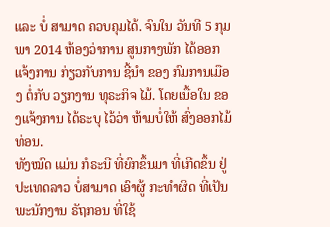ແລະ ບໍ່ ສາມາດ ຄວບຄຸມໄດ້. ຈົນໃນ ວັນທີ 5 ກຸມພາ 2014 ຫ້ອງວ່າການ ສູນກາງພັກ ໄດ້ອອກ ແຈ້ງການ ກ່ຽວກັບການ ຊີ້ນຳ ຂອງ ກົມການເມືອງ ຕໍ່ກັບ ວຽກງານ ທຸຣະກິຈ ໄມ້. ໂດຍເນື້ອໃນ ຂອງແຈ້ງການ ໄດ້ຣະບຸ ໄວ້ວ່າ ຫ້າມບໍ່ໃຫ້ ສົ່ງອອກໄມ້ທ່ອນ.
ທັງໝົດ ແມ່ນ ກໍຣະນີ ທີ່ຍົກຂຶ້ນມາ ທີ່ເກີດຂຶ້ນ ຢູ່ ປະເທດລາວ ບໍ່ສາມາດ ເອົາຜູ້ ກະທຳຜິດ ທີ່ເປັນ ພະນັກງານ ຣັຖກອນ ທີ່ໃຊ້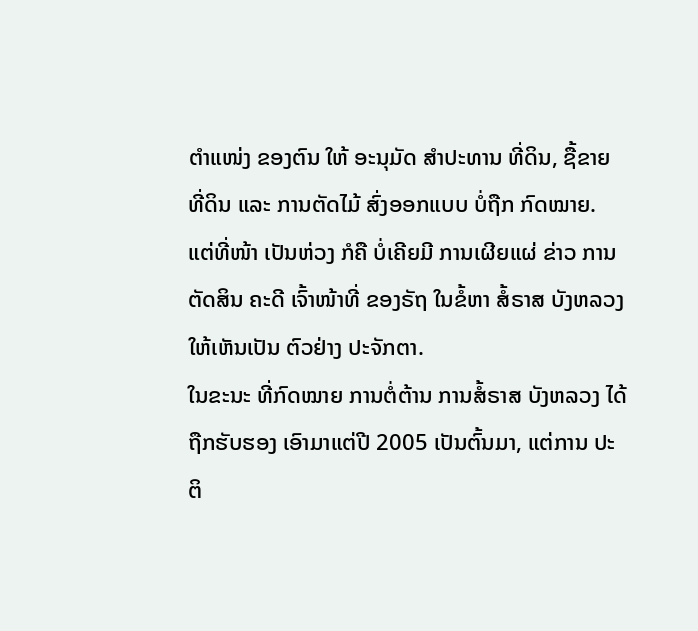ຕຳແໜ່ງ ຂອງຕົນ ໃຫ້ ອະນຸມັດ ສໍາປະທານ ທີ່ດິນ, ຊື້ຂາຍ ທີ່ດິນ ແລະ ການຕັດໄມ້ ສົ່ງອອກແບບ ບໍ່ຖືກ ກົດໝາຍ. ແຕ່ທີ່ໜ້າ ເປັນຫ່ວງ ກໍຄື ບໍ່ເຄີຍມີ ການເຜີຍແຜ່ ຂ່າວ ການຕັດສິນ ຄະດີ ເຈົ້າໜ້າທີ່ ຂອງຣັຖ ໃນຂໍ້ຫາ ສໍ້ຣາສ ບັງຫລວງ ໃຫ້ເຫັນເປັນ ຕົວຢ່າງ ປະຈັກຕາ.
ໃນຂະນະ ທີ່ກົດໝາຍ ການຕໍ່ຕ້ານ ການສໍ້ຣາສ ບັງຫລວງ ໄດ້ຖືກຮັບຮອງ ເອົາມາແຕ່ປີ 2005 ເປັນຕົ້ນມາ, ແຕ່ການ ປະຕິ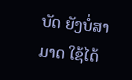ບັດ ຍັງບໍ່ສາມາດ ໃຊ້ໄດ້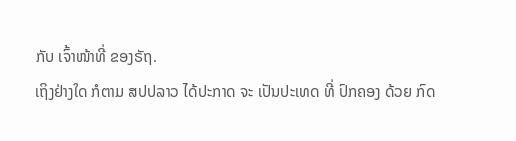ກັບ ເຈົ້າໜ້າທີ່ ຂອງຣັຖ.
ເຖິງຢ່າງໃດ ກໍຕາມ ສປປລາວ ໄດ້ປະກາດ ຈະ ເປັນປະເທດ ທີ່ ປົກຄອງ ດ້ວຍ ກົດ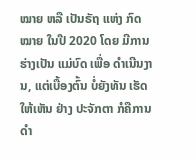ໝາຍ ຫລື ເປັນຣັຖ ແຫ່ງ ກົດໝາຍ ໃນປີ 2020 ໂດຍ ມີການ ຮ່າງເປັນ ແມ່ບົດ ເພື່ອ ດໍາເນີນງານ, ແຕ່ເບື້ອງຕົ້ນ ບໍ່ຍັງທັນ ເຮັດໃຫ້ເຫັນ ຢ່າງ ປະຈັກຕາ ກໍຄືການ ດຳ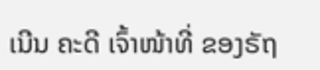ເນີນ ຄະດີ ເຈົ້າໜ້າທີ່ ຂອງຣັຖ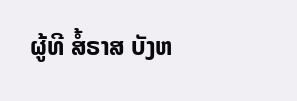ຜູ້ທີ ສໍ້ຣາສ ບັງຫ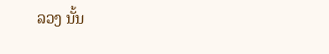ລວງ ນັ້ນ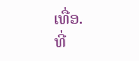ເທື່ອ.
ທີ່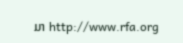ມາ http://www.rfa.org